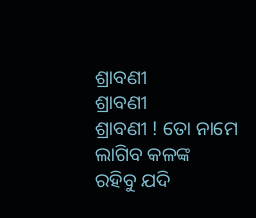ଶ୍ରାବଣୀ
ଶ୍ରାବଣୀ
ଶ୍ରାବଣୀ ! ତୋ ନାମେ
ଲାଗିବ କଳଙ୍କ
ରହିବୁ ଯଦି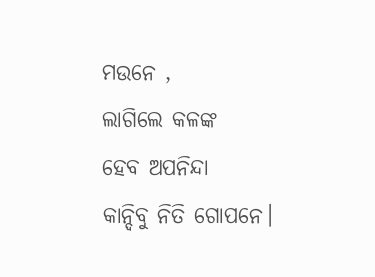ମଉନେ ,
ଲାଗିଲେ କଳଙ୍କ
ହେବ ଅପନିନ୍ଦା
କାନ୍ଦିବୁ ନିତି ଗୋପନେ।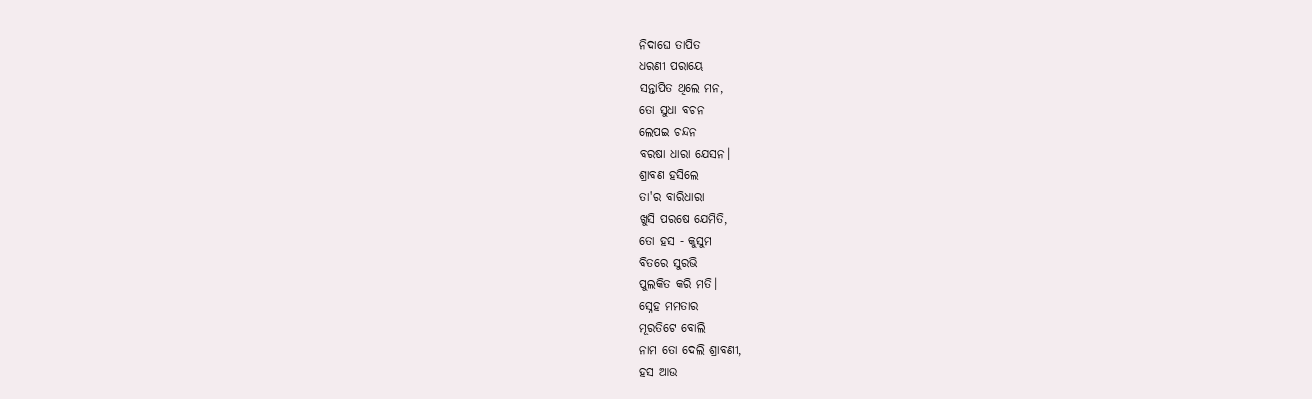ନିଦାଘେ ତାପିତ
ଧରଣୀ ପରାୟେ
ସନ୍ତାପିତ ଥିଲେ ମନ,
ତୋ ସୁଧା ବଚନ
ଲେପଇ ଚନ୍ଦନ
ବରଷା ଧାରା ଯେସନ।
ଶ୍ରାବଣ ହସିଲେ
ତା'ର ବାରିଧାରା
ଖୁସି ପରଷେ ଯେମିତି,
ତୋ ହସ - କୁସୁମ
ବିତରେ ସୁରଭି
ପୁଲକିତ କରି ମତି।
ସ୍ନେହ ମମତାର
ମୂରତିଟେ ବୋଲି
ନାମ ତୋ ଦେଲି ଶ୍ରାବଣୀ,
ହସ ଆଉ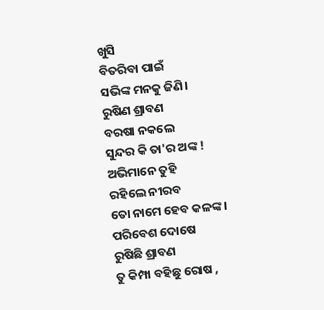ଖୁସି
ବିତରିବା ପାଇଁ
ସଭିଙ୍କ ମନକୁ ଜିଣି।
ରୁଷିଣ ଶ୍ରାବଣ
ବରଷା ନକଲେ
ସୁନ୍ଦର କି ତା'ର ଅଙ୍କ !
ଅଭିମାନେ ତୁହି
ରହିଲେ ନୀରବ
ତୋ ନାମେ ହେବ କଳଙ୍କ।
ପରିବେଶ ଦୋଷେ
ରୁଷିଛି ଶ୍ରାବଣ
ତୁ କିମ୍ପା ବହିଛୁ ରୋଷ ,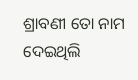ଶ୍ରାବଣୀ ତୋ ନାମ
ଦେଇଥିଲି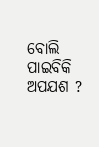ବୋଲି
ପାଇବିକି ଅପଯଶ ?